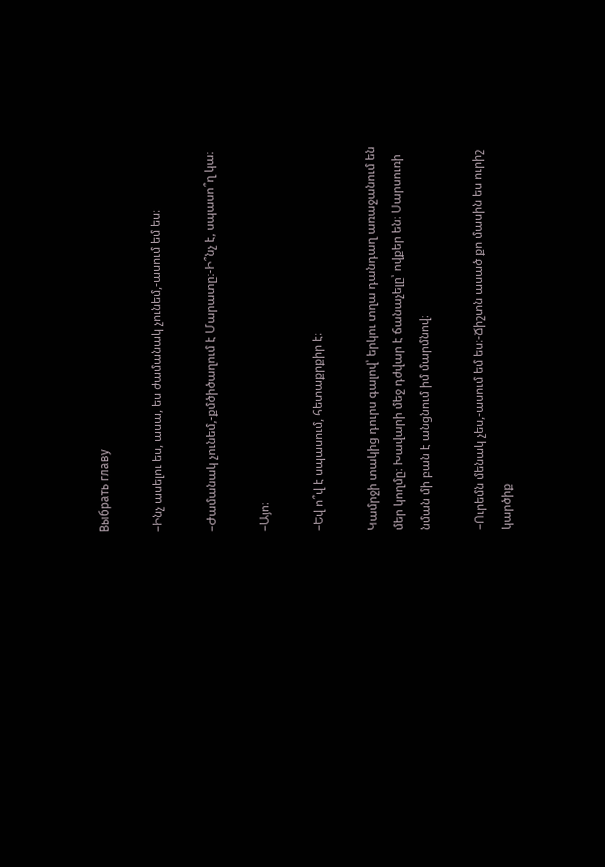Выбрать главу

–Ինչ ասելու ես, ասա, ես ժամանակ չունեմ,-ասում եմ ես։

–Ժամանակ չունեմ,-քմծիծաղում է Մարատը։-Ի՞նչ է, սպասո՞ղ կա։

–Այո։

–Եվ ո՞վ է սպասում, հետաքրքիր է։

Կամրջի տակից դուրս գալով՝ երկու տղա դանդաղ առաջանում են մեր կողմը։ Խավարի մեջ դժվար է ճանաչելը՝ ովքեր են։ Սարսուռի նման մի բան է անցնում իմ մարմնով։

–Ուրեմն մենակ չես,-ասում եմ ես։-Ճիշտն ասած քո մասին ես ուրիշ կարծիք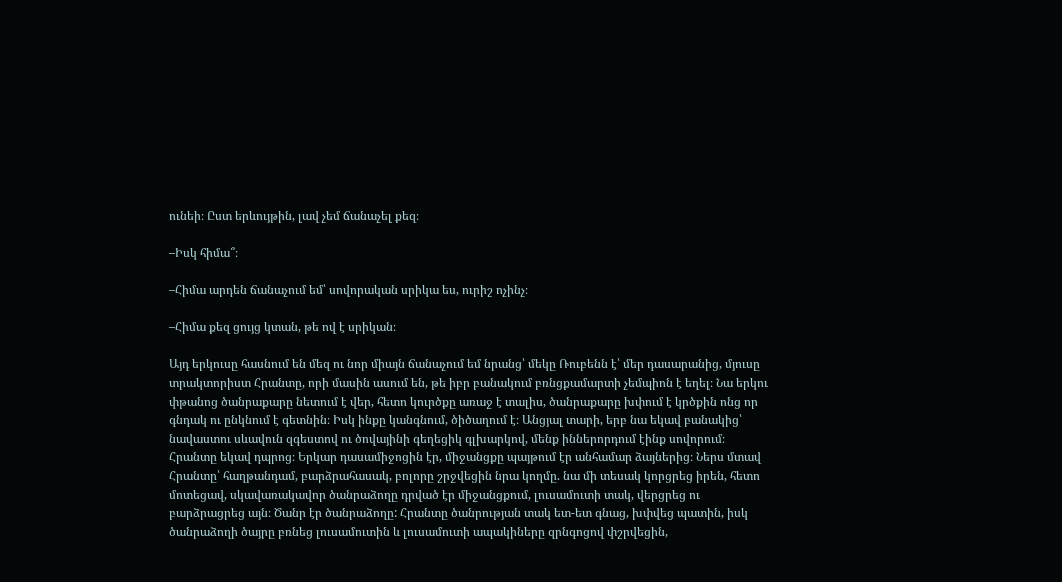ունեի։ Ըստ երևույթին, լավ չեմ ճանաչել քեզ։

–Իսկ հիմա՞։

–Հիմա արդեն ճանաչում եմ՝ սովորական սրիկա ես, ուրիշ ոչինչ։

–Հիմա քեզ ցույց կտան, թե ով է սրիկան։

Այդ երկուսը հասնում են մեզ ու նոր միայն ճանաչում եմ նրանց՝ մեկը Ռուբենն է՝ մեր դասարանից, մյուսը տրակտորիստ Հրանտը, որի մասին ասում են, թե իբր բանակում բռնցքամարտի չեմպիոն է եղել։ Նա երկու փթանոց ծանրաքարը նետում է վեր, հետո կուրծքը առաջ է տալիս, ծանրաքարը խփում է կրծքին ոնց որ գնդակ ու ընկնում է գետնին։ Իսկ ինքը կանգնում, ծիծաղում է։ Անցյալ տարի, երբ նա եկավ բանակից՝ նավաստու սևավուն զգեստով ու ծովայինի գեղեցիկ գլխարկով, մենք իններորդում էինք սովորում։ Հրանտը եկավ դպրոց։ Երկար դասամիջոցին էր, միջանցքը պայթում էր անհամար ձայներից։ Ներս մտավ Հրանտը՝ հաղթանդամ, բարձրահասակ, բոլորը շրջվեցին նրա կողմը. նա մի տեսակ կորցրեց իրեն, հետո մոտեցավ, սկավառակավոր ծանրաձողը դրված էր միջանցքում, լուսամուտի տակ, վերցրեց ու բարձրացրեց այն։ Ծանր էր ծանրաձողը: Հրանտը ծանրության տակ ետ-ետ գնաց, խփվեց պատին, իսկ ծանրաձողի ծայրը բռնեց լուսամուտին և լուսամուտի ապակիները զրնգոցով փշրվեցին,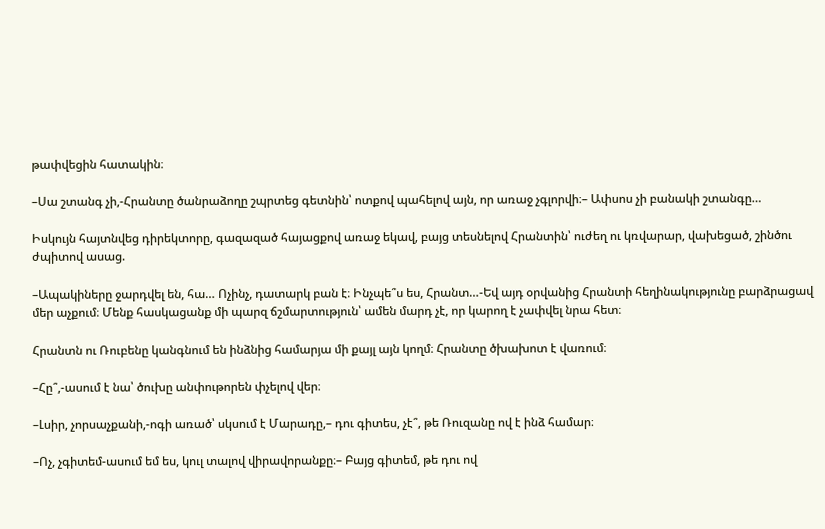թափվեցին հատակին։

–Սա շտանգ չի,-Հրանտը ծանրաձողը շպրտեց գետնին՝ ոտքով պահելով այն, որ առաջ չգլորվի։– Ափսոս չի բանակի շտանգը…

Իսկույն հայտնվեց դիրեկտորը, գազազած հայացքով առաջ եկավ, բայց տեսնելով Հրանտին՝ ուժեղ ու կռվարար, վախեցած, շինծու ժպիտով ասաց.

–Ապակիները ջարդվել են, հա… Ոչինչ, դատարկ բան է։ Ինչպե՞ս ես, Հրանտ…-Եվ այդ օրվանից Հրանտի հեղինակությունը բարձրացավ մեր աչքում։ Մենք հասկացանք մի պարզ ճշմարտություն՝ ամեն մարդ չէ, որ կարող է չափվել նրա հետ։

Հրանտն ու Ռուբենը կանգնում են ինձնից համարյա մի քայլ այն կողմ։ Հրանտը ծխախոտ է վառում։

–Հը՞,-ասում է նա՝ ծուխը անփութորեն փչելով վեր։

–Լսիր, չորսաչքանի,-ոգի առած՝ սկսում է Մարադը,– դու գիտես, չէ՞, թե Ռուզանը ով է ինձ համար։

–Ոչ, չգիտեմ-ասում եմ ես, կուլ տալով վիրավորանքը։– Բայց գիտեմ, թե դու ով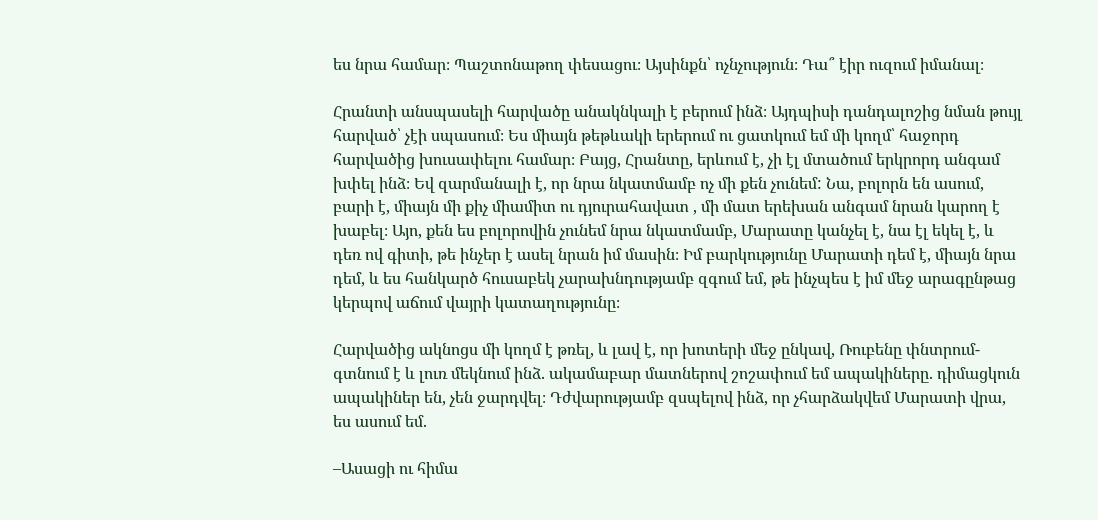ես նրա համար։ Պաշտոնաթող փեսացու։ Այսինքն՝ ոչնչություն։ Դա՞ էիր ուզում իմանալ։

Հրանտի անսպասելի հարվածը անակնկալի է բերում ինձ։ Այդպիսի դանդալոշից նման թույլ հարված՝ չէի սպասում։ Ես միայն թեթևակի երերում ու ցատկում եմ մի կողմ՝ հաջորդ հարվածից խուսափելու համար։ Բայց, Հրանտը, երևում է, չի էլ մտածում երկրորդ անգամ խփել ինձ։ Եվ զարմանալի է, որ նրա նկատմամբ ոչ մի քեն չունեմ: Նա, բոլորն են ասում, բարի է, միայն մի քիչ միամիտ ու դյուրահավատ , մի մատ երեխան անգամ նրան կարող է խաբել։ Այո, քեն ես բոլորովին չունեմ նրա նկատմամբ, Մարատը կանչել է, նա էլ եկել է, և դեռ ով գիտի, թե ինչեր է ասել նրան իմ մասին։ Իմ բարկությունը Մարատի դեմ է, միայն նրա դեմ, և ես հանկարծ հուսաբեկ չարախնդությամբ զգում եմ, թե ինչպես է իմ մեջ արագընթաց կերպով աճում վայրի կատաղությունը։

Հարվածից ակնոցս մի կողմ է թռել, և լավ է, որ խոտերի մեջ ընկավ, Ռուբենը փնտրում-գտնում է և լուռ մեկնում ինձ. ակամաբար մատներով շոշափում եմ ապակիները. դիմացկուն ապակիներ են, չեն ջարդվել։ Դժվարությամբ զսպելով ինձ, որ չհարձակվեմ Մարատի վրա, ես ասում եմ.

–Ասացի ու հիմա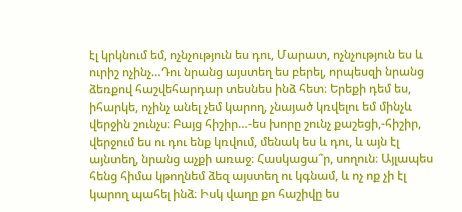էլ կրկնում եմ, ոչնչություն ես դու, Մարատ, ոչնչություն ես և ուրիշ ոչինչ…Դու նրանց այստեղ ես բերել, որպեսզի նրանց ձեռքով հաշվեհարդար տեսնես ինձ հետ։ Երեքի դեմ ես, իհարկե, ոչինչ անել չեմ կարող, չնայած կռվելու եմ մինչև վերջին շունչս։ Բայց հիշիր…-ես խորը շունչ քաշեցի,-հիշիր, վերջում ես ու դու ենք կռվում, մենակ ես և դու, և այն էլ այնտեղ, նրանց աչքի առաջ։ Հասկացա՞ր, սողուն։ Այլապես հենց հիմա կթողնեմ ձեզ այստեղ ու կգնամ, և ոչ ոք չի էլ կարող պահել ինձ։ Իսկ վաղը քո հաշիվը ես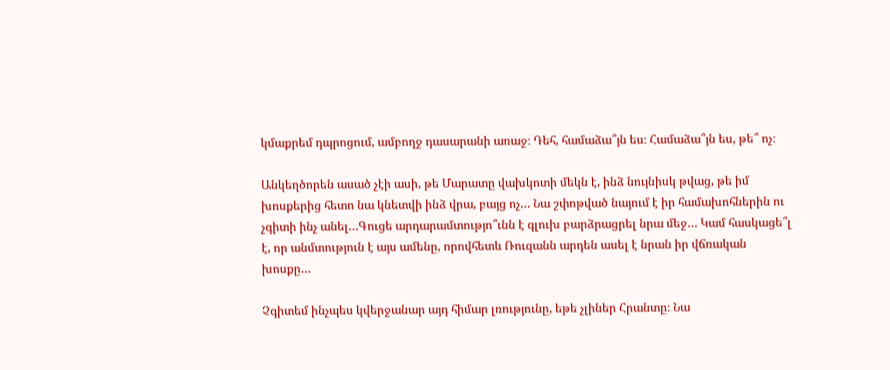կմաքրեմ դպրոցում, ամբողջ դասարանի առաջ։ Դեհ, համաձա՞յն ես։ Համաձա՞յն ես, թե՞ ոչ։

Անկեղծորեն ասած չէի ասի, թե Մարատը վախկոտի մեկն է, ինձ նույնիսկ թվաց, թե իմ խոսքերից հետո նա կնետվի ինձ վրա, բայց ոչ… Նա շփոթված նայում է իր համախոհներին ու չգիտի ինչ անել…Գուցե արդարամտությո՞ւնն է գլուխ բարձրացրել նրա մեջ… Կամ հասկացե՞լ է, որ անմտություն է այս ամենը, որովհետև Ռուզանն արդեն ասել է նրան իր վճռական խոսքը…

Չգիտեմ ինչպես կվերջանար այդ հիմար լռությունը, եթե չլիներ Հրանտը։ Նա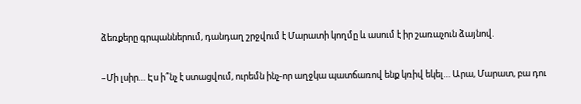ձեռքերը գրպաններում, դանդաղ շրջվում է Մարատի կողմը և ասում է իր շառաչուն ձայնով.

–Մի լսիր… Էս ի՞նչ է ստացվում, ուրեմն ինչ-որ աղջկա պատճառով ենք կռիվ եկել… Արա, Մարատ, բա դու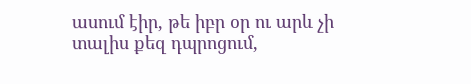ասում էիր, թե իբր օր ու արև չի տալիս քեզ դպրոցում,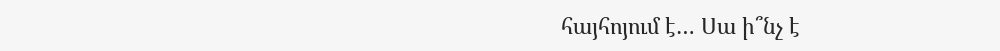հայհոյում է… Սա ի՞նչ է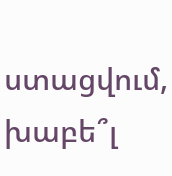ստացվում, խաբե՞լ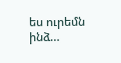ես ուրեմն ինձ…